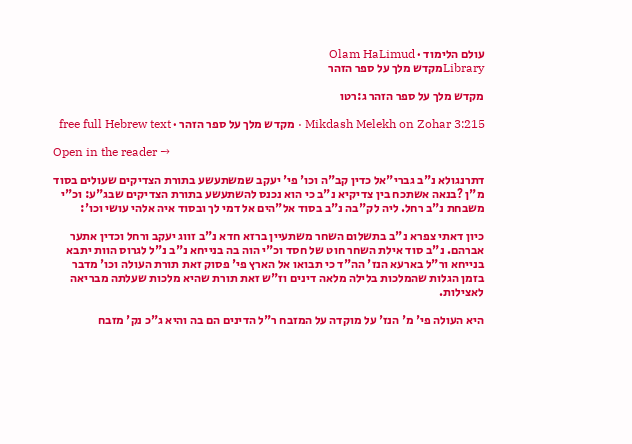עולם הלימוד · Olam HaLimud
Libraryמקדש מלך על ספר הזהר

מקדש מלך על ספר הזהר ג:רטו

Mikdash Melekh on Zohar 3:215 · מקדש מלך על ספר הזהר · free full Hebrew text

Open in the reader →

דתרנגולא נ"ב גברי"אל כדין קב"ה וכו' פי' יעקב שמשתעשע בתורת הצדיקים שעולים בסוד מ"ן ?בנאה אשתכח בין צדיקיא נ"ב כי הוא נכנס להשתעשע בתורת הצדיקים שבג"ע: וכ"י משבחת נ"ב רחל. ליה לק"בה נ"ב בסוד אל"הים אל דמי לך ובסוד איה אלהי עושי וכו':

כיון דאתי צפרא נ"ב בתשלום השחר משתעיין ברזא חדא נ"ב זווג יעקב ורחל וכדין אתער אברהם. נ"ב סוד אילת השחר חוט של חסד וכ"י הוה בה בנייחא נ"ב נ"ל לגרוס הוות יתבא בנייחא ור"ל בארעא הנז' הה"ד כי תבואו אל הארץ פי' פסוק זאת תורת העולה וכו' מדבר בזמן הגלות שהמלכות בלילה מלאה דינים וז"ש זאת תורת שהיא מלכות שעלתה מבריאה לאצילות.

היא העולה פי' מ' הנז' על מוקדה על המזבח ר"ל הדינים הם בה והיא ג"כ נק' מזבח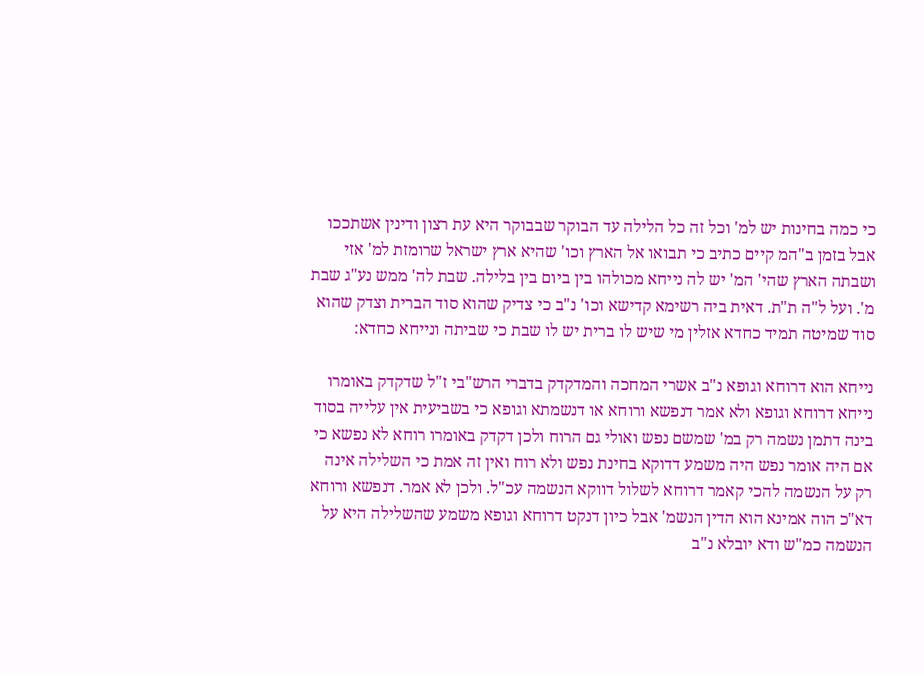כי כמה בחינות יש למ' וכל זה כל הלילה עד הבוקר שבבוקר היא עת רצון ודינין אשתככו אבל בזמן ב"המ קיים כתיב כי תבואו אל הארץ וכו' שהיא ארץ ישראל שרומזת למ' אזי ושבתה הארץ שהי' המ' יש לה נייחא מכולהו בין ביום בין בלילה. שבת לה' ממש נע"ג שבת מ'. ועל ל"ה ת"ת. דאית ביה רשימא קדישא וכו' נ"ב כי צדיק שהוא סוד הברית וצדק שהוא סוד שמיטה תמיד כחדא אזלין מי שיש לו ברית יש לו שבת כי שביתה ונייחא כחדא:

נייחא הוא דרוחא וגופא נ"ב אשרי המחכה והמדקדק בדברי הרש"בי ז"ל שדקדק באומרו נייחא דרוחא וגופא ולא אמר דנפשא ורוחא או דנשמתא וגופא כי בשביעית אין עלייה בסוד בינה דתמן נשמה רק במ' שמשם נפש ואולי גם הרוח ולכן דקדק באומרו רוחא לא נפשא כי אם היה אומר נפש היה משמע דדוקא בחינת נפש ולא רוח ואין זה אמת כי השלילה אינה רק על הנשמה להכי קאמר דרוחא לשלול דווקא הנשמה עכ"ל. ולכן לא אמר. דנפשא ורוחא דא"כ הוה אמינא הוא הדין הנשמ' אבל כיון דנקט דרוחא וגופא משמע שהשלילה היא על הנשמה כמ"ש ודא יובלא נ"ב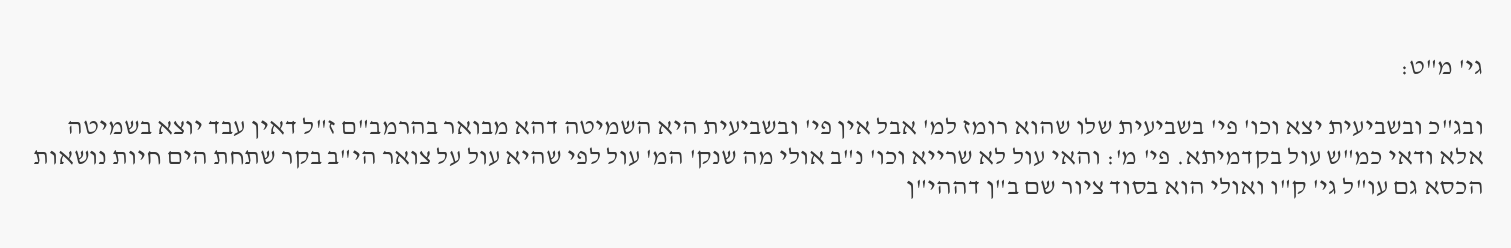גי' מ"ט:

ובג"כ ובשביעית יצא וכו' פי' בשביעית שלו שהוא רומז למ' אבל אין פי' ובשביעית היא השמיטה דהא מבואר בהרמב"ם ז"ל דאין עבד יוצא בשמיטה אלא ודאי כמ"ש עול בקדמיתא. פי' מ': והאי עול לא שרייא וכו' נ"ב אולי מה שנק' המ' עול לפי שהיא עול על צואר הי"ב בקר שתחת הים חיות נושאות הכסא גם עו"ל גי' ק"ו ואולי הוא בסוד ציור שם ב"ן דההי"ן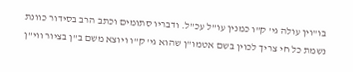בו"וין עולה גי' ק"ו כמנין עו"ל עכ"ל. ודבריו סתומים וכתב הרב בסידור כוונת נשמת כל חי צריך לכוין בשם אטמו"ן שהוא גי' ק"ו ויוצא משם ב"ן בציור ווי"ן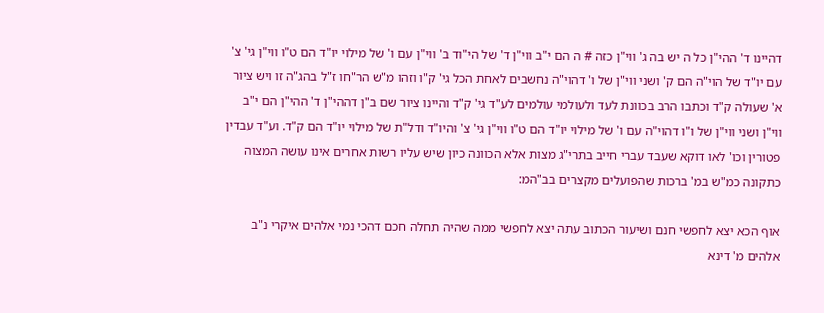דהיינו ד' ההי"ן כל ה יש בה ג' ווי"ן כזה # ה הם י"ב ווי"ן ד' של הי"וד ב' ווי"ן עם ו' של מילוי יו"ד הם ט"ו ווי"ן גי' צ' עם יו"ד של הוי"ה הם ק' ושני ווי"ן של ו' דהוי"ה נחשבים לאחת הכל גי' ק"ו וזהו מ"ש הר"חו ז"ל בהג"ה זו ויש ציור א' שעולה ק"ד וכתבו הרב בכוונת לעד ולעולמי עולמים לע"ד גי' ק"ד והיינו ציור שם ב"ן דההי"ן ד' ההי"ן הם י"ב ווי"ן ושני ווי"ן של ו"ו דהוי"ה עם ו' של מילוי יו"ד הם ט"ו ווי"ן גי' צ' והיו"ד ודל"ת של מילוי יו"ד הם ק"ד. וע"ד עבדין פטורין וכו' לאו דוקא שעבד עברי חייב בתרי"ג מצות אלא הכוונה כיון שיש עליו רשות אחרים אינו עושה המצוה כתקונה כמ"ש במ' ברכות שהפועלים מקצרים בב"המ:

אוף הכא יצא לחפשי חנם ושיעור הכתוב עתה יצא לחפשי ממה שהיה תחלה חכם דהכי נמי אלהים איקרי נ"ב אלהים מ' דינא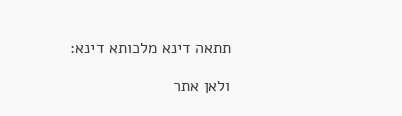תתאה דינא מלכותא דינא:

ולאן אתר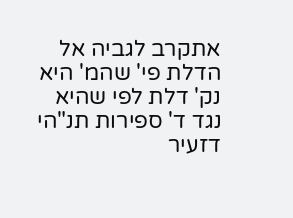אתקרב לגביה אל הדלת פי' שהמ' היא נק' דלת לפי שהיא נגד ד' ספירות תנ"הי דזעיר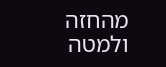מהחזה ולמטה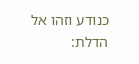כנודע וזהו אל הדלת: